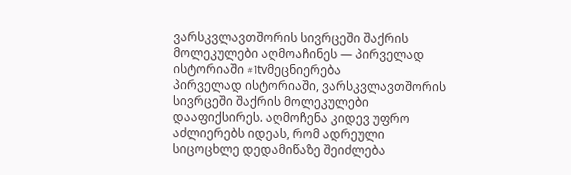ვარსკვლავთშორის სივრცეში შაქრის მოლეკულები აღმოაჩინეს — პირველად ისტორიაში #1tvმეცნიერება
პირველად ისტორიაში, ვარსკვლავთშორის სივრცეში შაქრის მოლეკულები დააფიქსირეს. აღმოჩენა კიდევ უფრო აძლიერებს იდეას, რომ ადრეული სიცოცხლე დედამიწაზე შეიძლება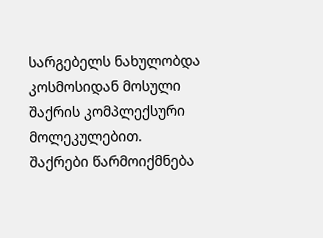სარგებელს ნახულობდა კოსმოსიდან მოსული შაქრის კომპლექსური მოლეკულებით.
შაქრები წარმოიქმნება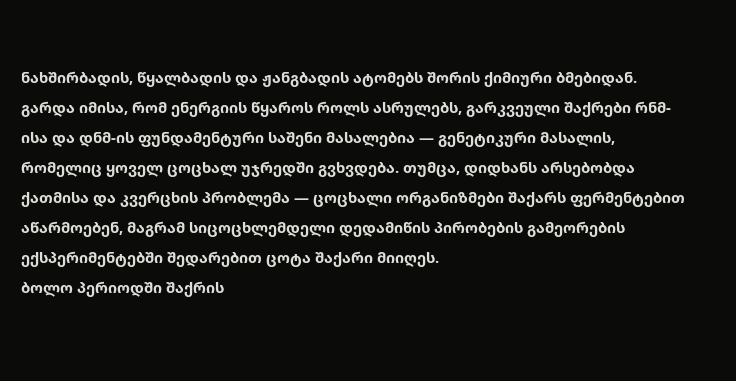ნახშირბადის, წყალბადის და ჟანგბადის ატომებს შორის ქიმიური ბმებიდან. გარდა იმისა, რომ ენერგიის წყაროს როლს ასრულებს, გარკვეული შაქრები რნმ-ისა და დნმ-ის ფუნდამენტური საშენი მასალებია — გენეტიკური მასალის, რომელიც ყოველ ცოცხალ უჯრედში გვხვდება. თუმცა, დიდხანს არსებობდა ქათმისა და კვერცხის პრობლემა — ცოცხალი ორგანიზმები შაქარს ფერმენტებით აწარმოებენ, მაგრამ სიცოცხლემდელი დედამიწის პირობების გამეორების ექსპერიმენტებში შედარებით ცოტა შაქარი მიიღეს.
ბოლო პერიოდში შაქრის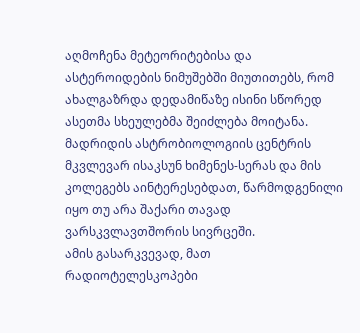აღმოჩენა მეტეორიტებისა და ასტეროიდების ნიმუშებში მიუთითებს, რომ ახალგაზრდა დედამიწაზე ისინი სწორედ ასეთმა სხეულებმა შეიძლება მოიტანა. მადრიდის ასტრობიოლოგიის ცენტრის მკვლევარ ისაკსუნ ხიმენეს-სერას და მის კოლეგებს აინტერესებდათ, წარმოდგენილი იყო თუ არა შაქარი თავად ვარსკვლავთშორის სივრცეში.
ამის გასარკვევად, მათ რადიოტელესკოპები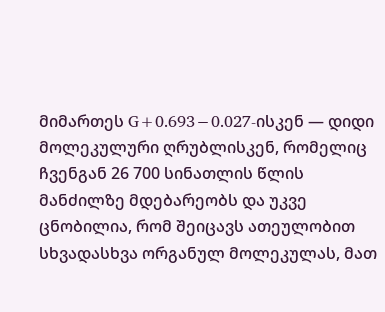მიმართეს G+0.693−0.027-ისკენ — დიდი მოლეკულური ღრუბლისკენ, რომელიც ჩვენგან 26 700 სინათლის წლის მანძილზე მდებარეობს და უკვე ცნობილია, რომ შეიცავს ათეულობით სხვადასხვა ორგანულ მოლეკულას, მათ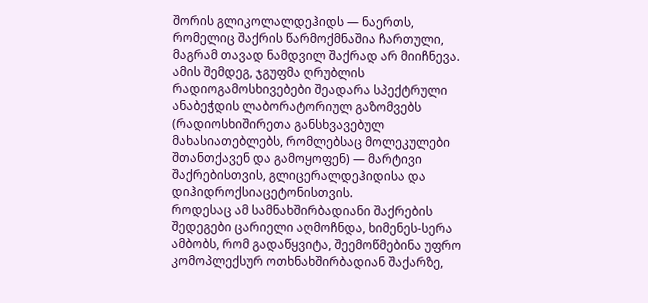შორის გლიკოლალდეჰიდს — ნაერთს, რომელიც შაქრის წარმოქმნაშია ჩართული, მაგრამ თავად ნამდვილ შაქრად არ მიიჩნევა.
ამის შემდეგ, ჯგუფმა ღრუბლის რადიოგამოსხივებები შეადარა სპექტრული ანაბეჭდის ლაბორატორიულ გაზომვებს (რადიოსხიშირეთა განსხვავებულ მახასიათებლებს, რომლებსაც მოლეკულები შთანთქავენ და გამოყოფენ) — მარტივი შაქრებისთვის, გლიცერალდეჰიდისა და დიჰიდროქსიაცეტონისთვის.
როდესაც ამ სამნახშირბადიანი შაქრების შედეგები ცარიელი აღმოჩნდა, ხიმენეს-სერა ამბობს, რომ გადაწყვიტა, შეემოწმებინა უფრო კომოპლექსურ ოთხნახშირბადიან შაქარზე,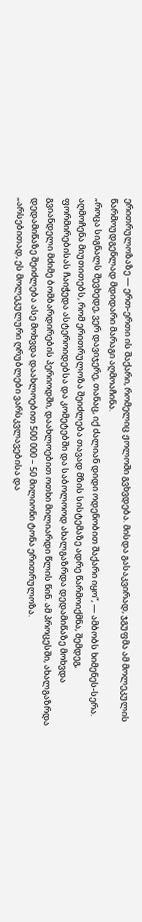ერითრულოზაზე — ერთ-ერთი ის შაქარი, რომელიც ჟოლოში გვხვდება. მისდა გასაკვირად, ჯგუფმა ამ მოლეკულის წარმოუდგენლად მდიდარი მარაგი აღმოაჩინა.
„როცა სიგნალს შევხედე, ვერ დავიჯერე, თანაც, იქ ძალიან დიდი ოდენობით შაქარი იყო“, — ამბობს ხიმენეს-სერა.
აღმოჩენა მიუთითებს, რომ ერითრულოზა შეიძლება თავად მზის სისტემაზე ადრე წარმოიქმნა, შემდეგ, ფორმირებისას ჩაიჭედა ასტეროიდებსა და კომეტებში და საბოლოოდ ახალგაზრდა დედამიწაზე მოხვდა გვიანდელი მძიმე ბომბარდირების პერიოდში, დაახლოებით ოთხი მილიარდი წლის წინ. ამ პროცესში, ახალგაზრდა დედამიწაზე შეიძლება ასე მოხვდა დაახლოებით 500 000 – 50 მილიონი ტონა ერითრულოზა.
„არსებითად, ეს მოლეკულური ღრუბლები ვარსკვლავებისა და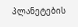პლანეტების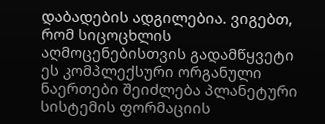დაბადების ადგილებია. ვიგებთ, რომ სიცოცხლის აღმოცენებისთვის გადამწყვეტი ეს კომპლექსური ორგანული ნაერთები შეიძლება პლანეტური სისტემის ფორმაციის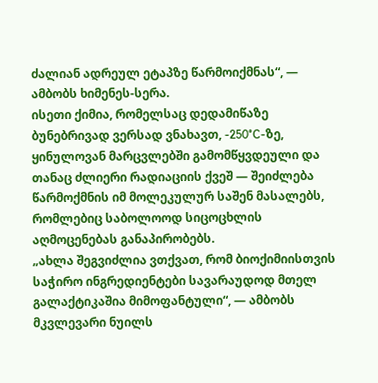ძალიან ადრეულ ეტაპზე წარმოიქმნას“, — ამბობს ხიმენეს-სერა.
ისეთი ქიმია, რომელსაც დედამიწაზე ბუნებრივად ვერსად ვნახავთ, -250°C-ზე, ყინულოვან მარცვლებში გამომწყვდეული და თანაც ძლიერი რადიაციის ქვეშ — შეიძლება წარმოქმნის იმ მოლეკულურ საშენ მასალებს, რომლებიც საბოლოოდ სიცოცხლის აღმოცენებას განაპირობებს.
„ახლა შეგვიძლია ვთქვათ, რომ ბიოქიმიისთვის საჭირო ინგრედიენტები სავარაუდოდ მთელ გალაქტიკაშია მიმოფანტული“, — ამბობს მკვლევარი ნუილს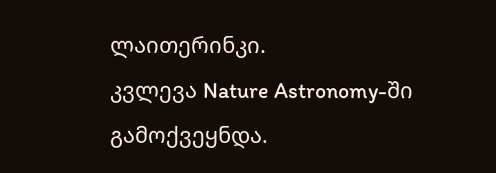ლაითერინკი.
კვლევა Nature Astronomy-ში გამოქვეყნდა.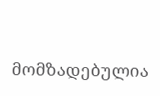მომზადებულია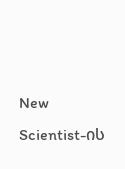New Scientist-ის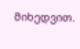მიხედვით.